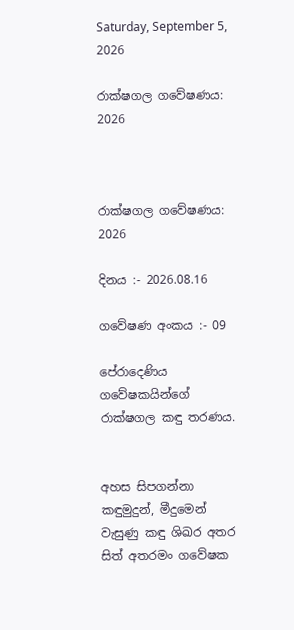Saturday, September 5, 2026

රාක්ෂගල ගවේෂණය: 2026



රාක්ෂගල ගවේෂණය: 2026

දිනය :- 2026.08.16

ගවේෂණ අංකය :- 09

පේරාදෙණිය ගවේෂකයින්ගේ රාක්ෂගල කඳු තරණය.


අහස සිපගන්නා කඳුමුදුන්, මීදුමෙන් වැසුණු කඳු ශිඛර අතර සිත් අතරමං ගවේෂක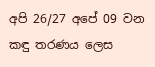අපි 26/27 අපේ 09 වන කඳු තරණය ලෙස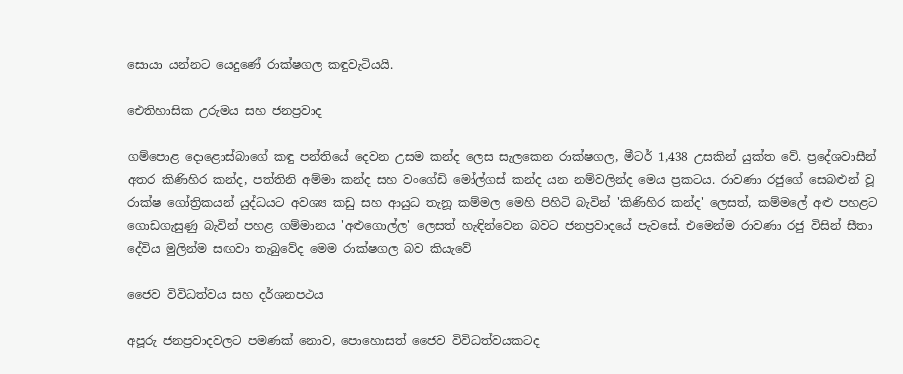සොයා යන්නට යෙදුණේ රාක්ෂගල කඳුවැටියයි.

ඓතිහාසික උරුමය සහ ජනප්‍රවාද

ගම්පොළ දොළොස්බාගේ කඳු පන්තියේ දෙවන උසම කන්ද ලෙස සැලකෙන රාක්ෂගල, මීටර් 1,438 උසකින් යුක්ත වේ. ප්‍රදේශවාසීන් අතර කිණිහිර කන්ද, පත්තිනි අම්මා කන්ද සහ වංගේඩි මෝල්ගස් කන්ද යන නම්වලින්ද මෙය ප්‍රකටය. රාවණා රජුගේ සෙබළුන් වූ රාක්ෂ ගෝත්‍රිකයන් යුද්ධයට අවශ්‍ය කඩු සහ ආයුධ තැනූ කම්මල මෙහි පිහිටි බැවින් 'කිණිහිර කන්ද' ලෙසත්, කම්මලේ අළු පහළට ගොඩගැසුණු බැවින් පහළ ගම්මානය 'අළුගොල්ල' ලෙසත් හැඳින්වෙන බවට ජනප්‍රවාදයේ පැවසේ. එමෙන්ම රාවණා රජු විසින් සීතා දේවිය මුලින්ම සඟවා තැබුවේද මෙම රාක්ෂගල බව කියැවේ

ජෛව විවිධත්වය සහ දර්ශනපථය

අපූරු ජනප්‍රවාදවලට පමණක් නොව, පොහොසත් ජෛව විවිධත්වයකටද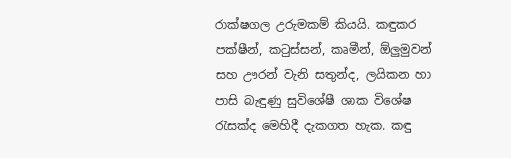රාක්ෂගල උරුමකම් කියයි. කඳුකර පක්ෂීන්, කටුස්සන්, කෘමීන්, ඕලුමුවන් සහ ඌරන් වැනි සතුන්ද, ලයිකන හා පාසි බැඳුණු සුවිශේෂී ශාක විශේෂ රැසක්ද මෙහිදී දැකගත හැක. කඳු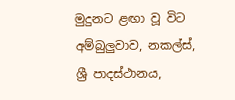මුදුනට ළඟා වූ විට අම්බුලුවාව, නකල්ස්, ශ්‍රී පාදස්ථානය,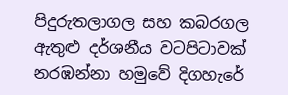පිදුරුතලාගල සහ කබරගල ඇතුළු දර්ශනීය වටපිටාවක් නරඹන්නා හමුවේ දිගහැරේ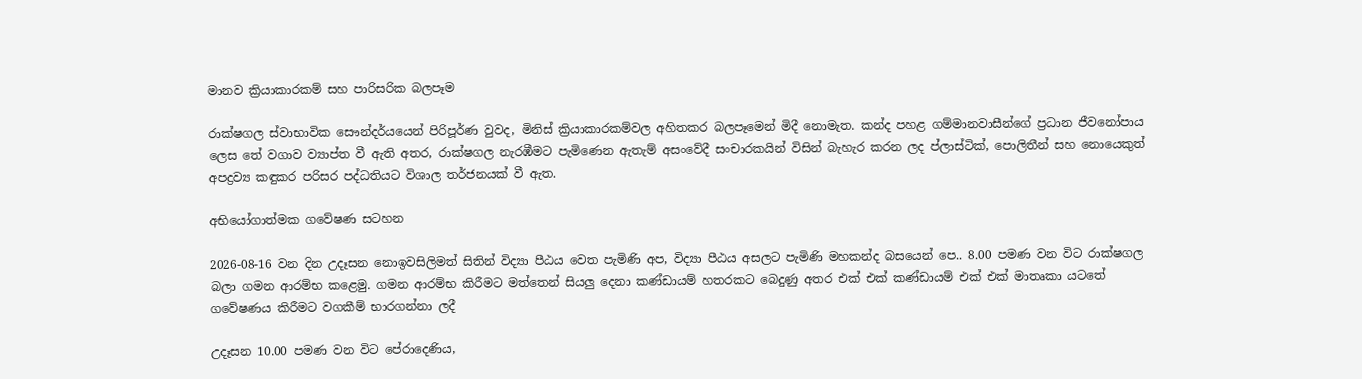මානව ක්‍රියාකාරකම් සහ පාරිසරික බලපෑම

රාක්ෂගල ස්වාභාවික සෞන්දර්යයෙන් පිරිපූර්ණ වුවද, මිනිස් ක්‍රියාකාරකම්වල අහිතකර බලපෑමෙන් මිදී නොමැත. කන්ද පහළ ගම්මානවාසීන්ගේ ප්‍රධාන ජීවනෝපාය ලෙස තේ වගාව ව්‍යාප්ත වී ඇති අතර, රාක්ෂගල නැරඹීමට පැමිණෙන ඇතැම් අසංවේදී සංචාරකයින් විසින් බැහැර කරන ලද ප්ලාස්ටික්, පොලිතීන් සහ නොයෙකුත් අපද්‍රව්‍ය කඳුකර පරිසර පද්ධතියට විශාල තර්ජනයක් වී ඇත.

අභියෝගාත්මක ගවේෂණ සටහන

2026-08-16 වන දින උදෑසන නොඉවසිලිමත් සිතින් විද්‍යා පීඨය වෙත පැමිණි අප, විද්‍යා පීඨය අසලට පැමිණි මහකන්ද බසයෙන් පෙ.. 8.00 පමණ වන විට රාක්ෂගල බලා ගමන ආරම්භ කළෙමු. ගමන ආරම්භ කිරීමට මත්තෙන් සියලු දෙනා කණ්ඩායම් හතරකට බෙදුණු අතර එක් එක් කණ්ඩායම් එක් එක් මාතෘකා යටතේ ගවේෂණය කිරීමට වගකීම් භාරගන්නා ලදී

උදෑසන 10.00 පමණ වන විට පේරාදෙණිය,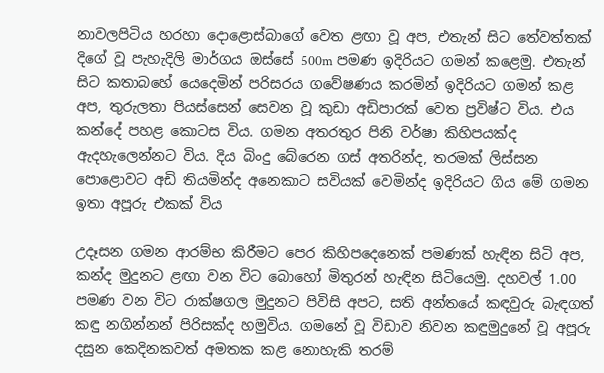නාවලපිටිය හරහා දොළොස්බාගේ වෙත ළඟා වූ අප, එතැන් සිට තේවත්තක් දිගේ වූ පැහැදිලි මාර්ගය ඔස්සේ 500m පමණ ඉදිරියට ගමන් කළෙමු. එතැන් සිට කතාබහේ යෙදෙමින් පරිසරය ගවේෂණය කරමින් ඉදිරියට ගමන් කළ අප, තුරුලතා පියස්සෙන් සෙවන වූ කුඩා අඩිපාරක් වෙත ප්‍රවිෂ්ට විය. එය කන්දේ පහළ කොටස විය. ගමන අතරතුර පිනි වර්ෂා කිහිපයක්ද ඇදහැලෙන්නට විය. දිය බිංදු බේරෙන ගස් අතරින්ද, තරමක් ලිස්සන පොළොවට අඩි තියමින්ද අනෙකාට සවියක් වෙමින්ද ඉදිරියට ගිය මේ ගමන ඉතා අපූරු එකක් විය

උදෑසන ගමන ආරම්භ කිරීමට පෙර කිහිපදෙනෙක් පමණක් හැඳින සිටි අප, කන්ද මුදුනට ළඟා වන විට බොහෝ මිතුරන් හැඳින සිටියෙමු. දහවල් 1.00 පමණ වන විට රාක්ෂගල මුදුනට පිවිසි අපට, සති අන්තයේ කඳවුරු බැඳගත් කඳු නගින්නන් පිරිසක්ද හමුවිය. ගමනේ වූ විඩාව නිවන කඳුමුදුනේ වූ අපූරු දසුන කෙදිනකවත් අමතක කළ නොහැකි තරම්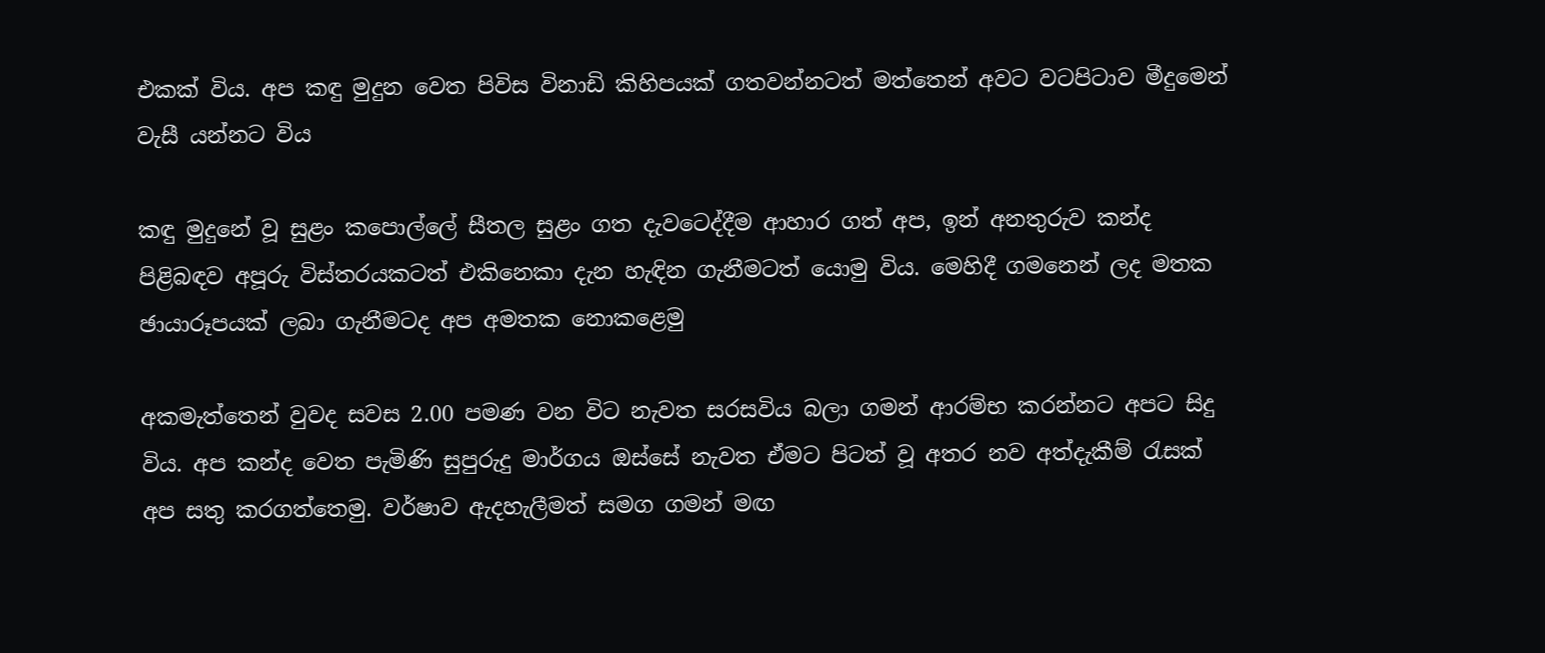එකක් විය. අප කඳු මුදුන වෙත පිවිස විනාඩි කිහිපයක් ගතවන්නටත් මත්තෙන් අවට වටපිටාව මීදුමෙන් වැසී යන්නට විය

කඳු මුදුනේ වූ සුළං කපොල්ලේ සීතල සුළං ගත දැවටෙද්දීම ආහාර ගත් අප, ඉන් අනතුරුව කන්ද පිළිබඳව අපූරු විස්තරයකටත් එකිනෙකා දැන හැඳින ගැනීමටත් යොමු විය. මෙහිදී ගමනෙන් ලද මතක ඡායාරූපයක් ලබා ගැනීමටද අප අමතක නොකළෙමු

අකමැත්තෙන් වුවද සවස 2.00 පමණ වන විට නැවත සරසවිය බලා ගමන් ආරම්භ කරන්නට අපට සිදු විය. අප කන්ද වෙත පැමිණි සුපුරුදු මාර්ගය ඔස්සේ නැවත ඒමට පිටත් වූ අතර නව අත්දැකීම් රැසක් අප සතු කරගත්තෙමු. වර්ෂාව ඇදහැලීමත් සමග ගමන් මඟ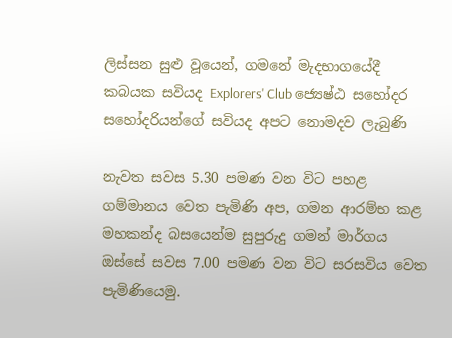ලිස්සන සුළු වූයෙන්, ගමනේ මැදභාගයේදී කබයක සවියද Explorers' Club ජ්‍යෙෂ්ඨ සහෝදර සහෝදරියන්ගේ සවියද අපට නොමදව ලැබුණි

නැවත සවස 5.30 පමණ වන විට පහළ ගම්මානය වෙත පැමිණි අප, ගමන ආරම්භ කළ මහකන්ද බසයෙන්ම සුපුරුදු ගමන් මාර්ගය ඔස්සේ සවස 7.00 පමණ වන විට සරසවිය වෙත පැමිණියෙමු.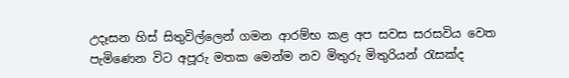උදෑසන හිස් සිතුවිල්ලෙන් ගමන ආරම්භ කළ අප සවස සරසවිය වෙත පැමිණෙන විට අපූරු මතක මෙන්ම නව මිතුරු මිතුරියන් රැසක්ද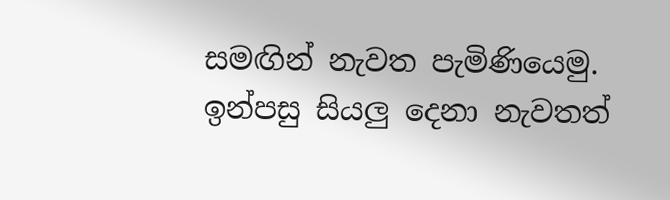සමඟින් නැවත පැමිණියෙමු. ඉන්පසු සියලු දෙනා නැවතත්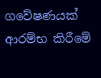ගවේෂණයක් ආරම්භ කිරීමේ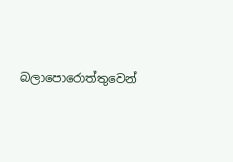බලාපොරොත්තුවෙන්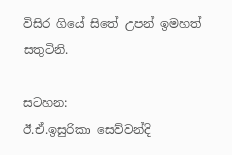විසිර ගියේ සිතේ උපන් ඉමහත් සතුටිනි.

සටහන:
ඊ.ඒ.ඉසුරිකා සෙව්වන්දි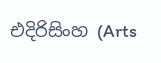එදිරිසිංහ (Arts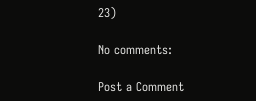23)

No comments:

Post a Comment